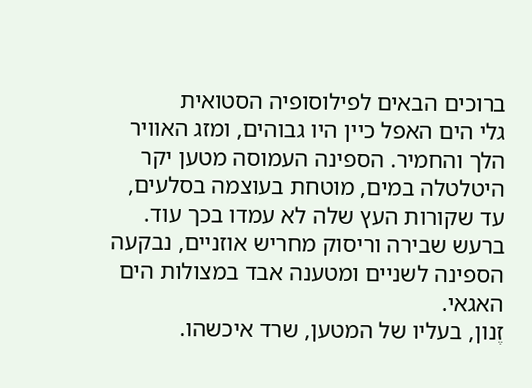ברוכים הבאים לפילוסופיה הסטואית
גלי הים האפל כיין היו גבוהים, ומזג האוויר הלך והחמיר. הספינה העמוסה מטען יקר היטלטלה במים, מוטחת בעוצמה בסלעים, עד שקורות העץ שלה לא עמדו בכך עוד. ברעש שבירה וריסוק מחריש אוזניים, נבקעה הספינה לשניים ומטענה אבד במצולות הים האגאי.
זֶנון, בעליו של המטען, שרד איכשהו.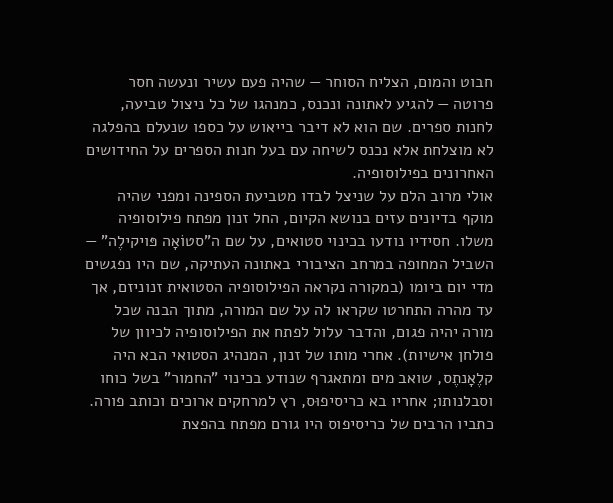חבוט והמום, הצליח הסוחר — שהיה פעם עשיר ונעשה חסר פרוטה — להגיע לאתונה ונכנס, כמנהגו של כל ניצול טביעה, לחנות ספרים. שם הוא לא דיבר בייאוש על כספו שנעלם בהפלגה לא מוצלחת אלא נכנס לשיחה עם בעל חנות הספרים על החידושים האחרונים בפילוסופיה.
אולי מרוב הלם על שניצל לבדו מטביעת הספינה ומפני שהיה מוקף בדיונים עזים בנושא הקיום, החל זנון מפתח פילוסופיה משלו. חסידיו נודעו בכינוי סטואים, על שם ה"סטוֹאָה פּויקילֶה" — השביל המחופה במרחב הציבורי באתונה העתיקה, שם היו נפגשים מדי יום ביומו (במקורה נקראה הפילוסופיה הסטואית זנוניזם, אך עד מהרה התחרטו שקראו לה על שם המורה, מתוך הבנה שכל מורה יהיה פגום, והדבר עלול לפתח את הפילוסופיה לכיוון של פולחן אישיות). אחרי מותו של זנון, המנהיג הסטואי הבא היה קלֶאָנתֶס, שואב מים ומתאגרף שנודע בכינוי "החמור" בשל כוחו וסבלנותו; אחריו בא כריסיפוּס, רץ למרחקים ארוכים וכותב פורה. כתביו הרבים של כריסיפוס היו גורם מפתח בהפצת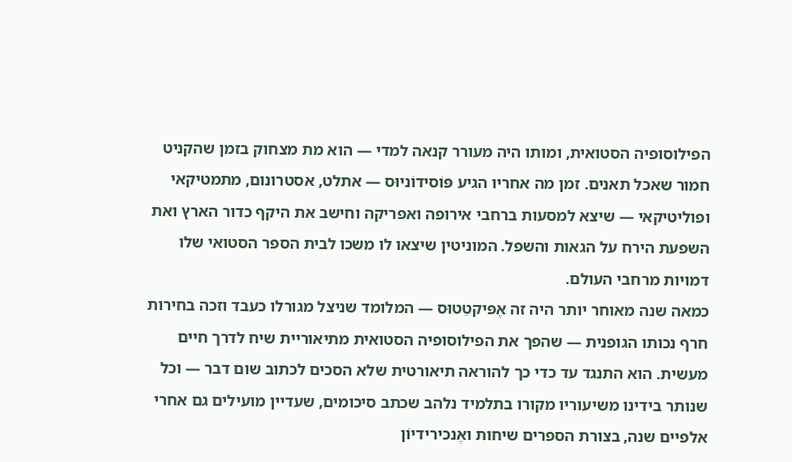הפילוסופיה הסטואית, ומותו היה מעורר קנאה למדי — הוא מת מצחוק בזמן שהקניט חמור שאכל תאנים. זמן מה אחריו הגיע פּוֹסידוֹניוּס — אתלט, אסטרונום, מתמטיקאי ופוליטיקאי — שיצא למסעות ברחבי אירופה ואפריקה וחישב את היקף כדור הארץ ואת השפעת הירח על הגאות והשפל. המוניטין שיצאו לו משכו לבית הספר הסטואי שלו דמויות מרחבי העולם.
כמאה שנה מאוחר יותר היה זה אֶפּיקטֵטוּס — המלומד שניצל מגורלו כעבד וזכה בחירות חרף נכותו הגופנית — שהפך את הפילוסופיה הסטואית מתיאוריית שיח לדרך חיים מעשית. הוא התנגד עד כדי כך להוראה תיאורטית שלא הסכים לכתוב שום דבר — וכל שנותר בידינו משיעוריו מקורו בתלמיד נלהב שכתב סיכומים, שעדיין מועילים גם אחרי אלפיים שנה, בצורת הספרים שיחות ואֶנכירידיוֹן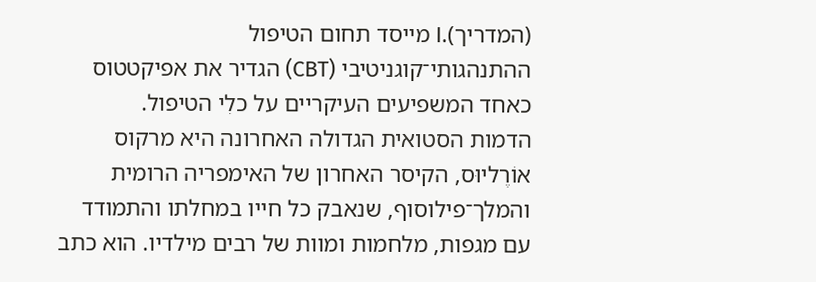(המדריך).I מייסד תחום הטיפול ההתנהגותי־קוגניטיבי (CBT) הגדיר את אפיקטטוס כאחד המשפיעים העיקריים על כלִי הטיפול.
הדמות הסטואית הגדולה האחרונה היא מרקוס אוֹרֶליוּס, הקיסר האחרון של האימפריה הרומית והמלך־פילוסוף, שנאבק כל חייו במחלתו והתמודד עם מגפות, מלחמות ומוות של רבים מילדיו. הוא כתב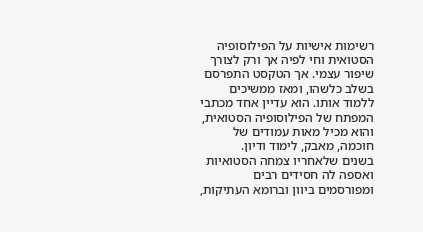רשימות אישיות על הפילוסופיה הסטואית וחי לפיה אך ורק לצורך שיפור עצמי. אך הטקסט התפרסם בשלב כלשהו, ומאז ממשיכים ללמוד אותו. הוא עדיין אחד מכתבי המפתח של הפילוסופיה הסטואית, והוא מכיל מאות עמודים של חוכמה, מאבק, לימוד ודיון.
בשנים שלאחריו צמחה הסטואיות ואספה לה חסידים רבים ומפורסמים ביוון וברומא העתיקות,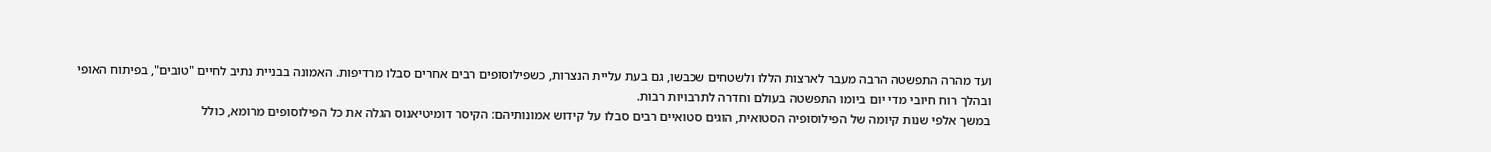ועד מהרה התפשטה הרבה מעבר לארצות הללו ולשטחים שכבשו, גם בעת עליית הנצרות, כשפילוסופים רבים אחרים סבלו מרדיפות. האמונה בבניית נתיב לחיים "טובים", בפיתוח האופי ובהלך רוח חיובי מדי יום ביומו התפשטה בעולם וחדרה לתרבויות רבות.
במשך אלפי שנות קיומה של הפילוסופיה הסטואית, הוגים סטואיים רבים סבלו על קידוש אמונותיהם: הקיסר דומיטיאנוס הגלה את כל הפילוסופים מרומא, כולל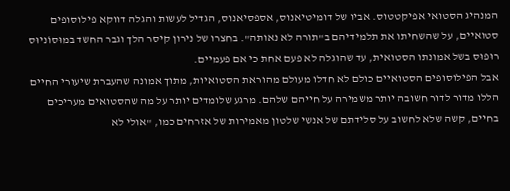המנהיג הסטואי אפיקטטוס. אביו של דומיטיאנוס, אספסיאנוס, הגדיל לעשות והגלה דווקא פילוסופים סטואיים, על שהשחיתו את תלמידיהם ב"תורה לא נאותה". בחצרו של נירון קיסר הלך וגבר החשד במוּסוֹניוּס רוּפוּס בשל אמונתו הסטואית, עד שהוגלה לא פעם אחת כי אם פעמיים.
אבל הפילוסופים הסטואיים כולם לא חדלו מעולם מהוראת הסטואיות, מתוך אמונה שהעברת שיעורי החיים הללו מדור לדור חשובה יותר משמירה על חייהם שלהם. מרגע שלומדים יותר על מה שהסטואים מעריכים בחיים, קשה שלא לחשוב על סלידתם של אנשי שלטון מאמירות של אזרחים כמו, "אולי לא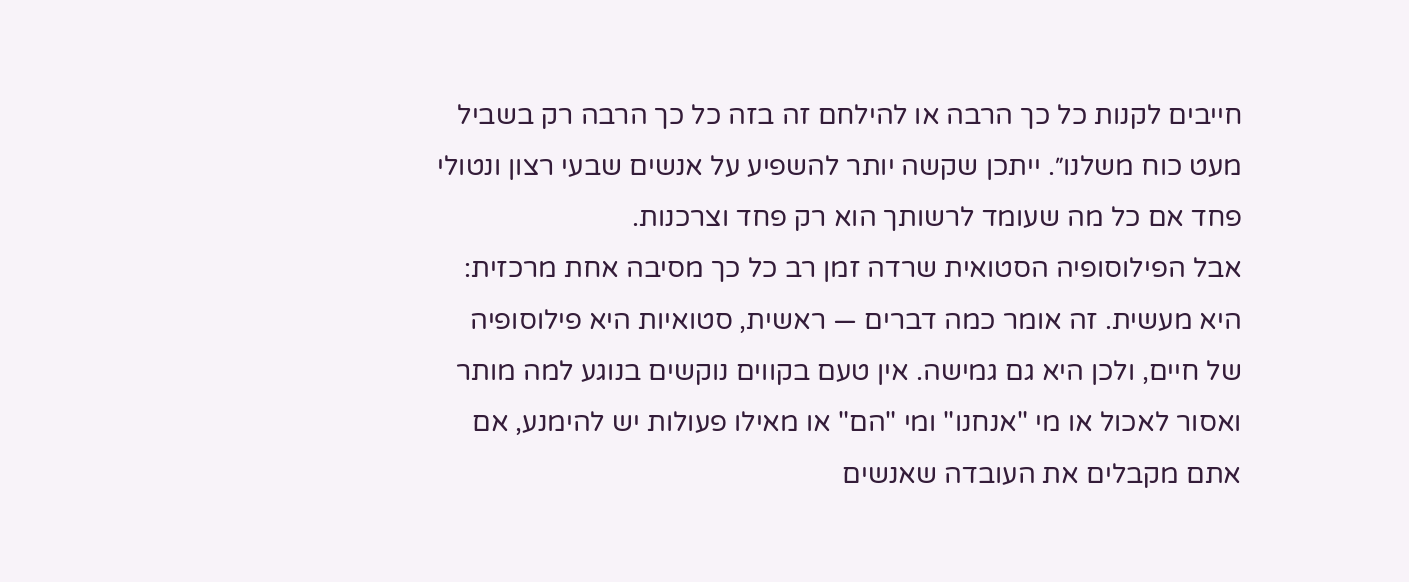חייבים לקנות כל כך הרבה או להילחם זה בזה כל כך הרבה רק בשביל מעט כוח משלנו״. ייתכן שקשה יותר להשפיע על אנשים שבעי רצון ונטולי פחד אם כל מה שעומד לרשותך הוא רק פחד וצרכנות.
אבל הפילוסופיה הסטואית שרדה זמן רב כל כך מסיבה אחת מרכזית: היא מעשית. זה אומר כמה דברים — ראשית, סטואיות היא פילוסופיה של חיים, ולכן היא גם גמישה. אין טעם בקווים נוקשים בנוגע למה מותר ואסור לאכול או מי "אנחנו" ומי "הם" או מאילו פעולות יש להימנע, אם אתם מקבלים את העובדה שאנשים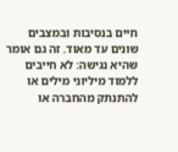חיים בנסיבות ובמצבים שונים עד מאוד. זה גם אומר שהיא נגישה: לא חייבים ללמוד מיליוני מילים או להתנתק מהחברה או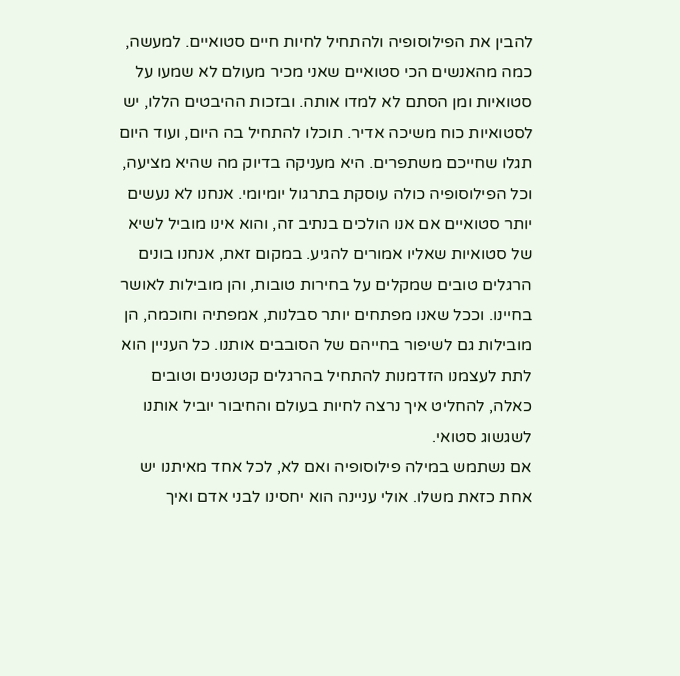להבין את הפילוסופיה ולהתחיל לחיות חיים סטואיים. למעשה, כמה מהאנשים הכי סטואיים שאני מכיר מעולם לא שמעו על סטואיות ומן הסתם לא למדו אותה. ובזכות ההיבטים הללו, יש לסטואיות כוח משיכה אדיר. תוכלו להתחיל בה היום, ועוד היום תגלו שחייכם משתפרים. היא מעניקה בדיוק מה שהיא מציעה, וכל הפילוסופיה כולה עוסקת בתרגול יומיומי. אנחנו לא נעשים יותר סטואיים אם אנו הולכים בנתיב זה, והוא אינו מוביל לשיא של סטואיות שאליו אמורים להגיע. במקום זאת, אנחנו בונים הרגלים טובים שמקלים על בחירות טובות, והן מובילות לאושר בחיינו. וככל שאנו מפתחים יותר סבלנות, אמפתיה וחוכמה, הן מובילות גם לשיפור בחייהם של הסובבים אותנו. כל העניין הוא לתת לעצמנו הזדמנות להתחיל בהרגלים קטנטנים וטובים כאלה, להחליט איך נרצה לחיות בעולם והחיבור יוביל אותנו לשגשוג סטואי.
אם נשתמש במילה פילוסופיה ואם לא, לכל אחד מאיתנו יש אחת כזאת משלו. אולי עניינה הוא יחסינו לבני אדם ואיך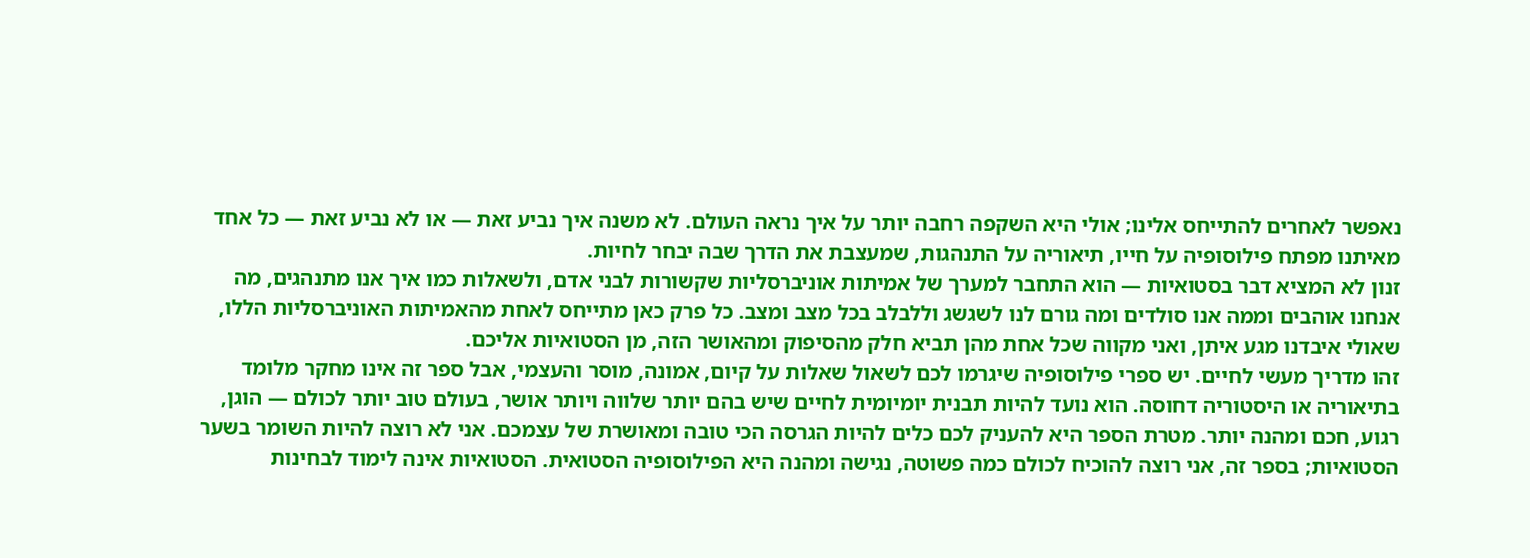נאפשר לאחרים להתייחס אלינו; אולי היא השקפה רחבה יותר על איך נראה העולם. לא משנה איך נביע זאת — או לא נביע זאת — כל אחד מאיתנו מפתח פילוסופיה על חייו, תיאוריה על התנהגות, שמעצבת את הדרך שבה יבחר לחיות.
זנון לא המציא דבר בסטואיות — הוא התחבר למערך של אמיתות אוניברסליות שקשורות לבני אדם, ולשאלות כמו איך אנו מתנהגים, מה אנחנו אוהבים וממה אנו סולדים ומה גורם לנו לשגשג וללבלב בכל מצב ומצב. כל פרק כאן מתייחס לאחת מהאמיתות האוניברסליות הללו, שאולי איבדנו מגע איתן, ואני מקווה שכל אחת מהן תביא חלק מהסיפוק ומהאושר הזה, מן הסטואיות אליכם.
זהו מדריך מעשי לחיים. יש ספרי פילוסופיה שיגרמו לכם לשאול שאלות על קיום, אמונה, מוסר והעצמי, אבל ספר זה אינו מחקר מלומד בתיאוריה או היסטוריה דחוסה. הוא נועד להיות תבנית יומיומית לחיים שיש בהם יותר שלווה ויותר אושר, בעולם טוב יותר לכולם — הוגן, רגוע, חכם ומהנה יותר. מטרת הספר היא להעניק לכם כלים להיות הגרסה הכי טובה ומאושרת של עצמכם. אני לא רוצה להיות השומר בשער הסטואיות; בספר זה, אני רוצה להוכיח לכולם כמה פשוטה, נגישה ומהנה היא הפילוסופיה הסטואית. הסטואיות אינה לימוד לבחינות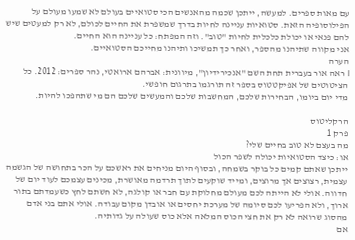עם מאות ספרים. למעשה, ייתכן שכמה מהאנשים הכי סטואיים בעולם לא שמעו מעולם על הפילוסופיה הזאת. סטואיות עניינה לחיות בדרך שמשפרת את החיים לכולם, לא רק למעטים שיש להם פנאי או יכולת כלכלית לחיות "טוב". וזה המפתח: כל עניינה הוא החיים.
אני מקווה שתיהנו מהספר, ואחר כך תמשיכו ותיהנו מחייכם הסטואיים.
הערה
I ראה אור בעברית תחת השם "אנכירידיון", מיוונית: אברהם ארואטי, נהר ספרים: 2012. כל הציטוטים של אפיקטטוס בספר זה תורגמו בתרגום חופשי.
מדי יום ביומו, הבחירות שלכם, המחשבות שלכם והמעשים שלכם הם מי שתהפכו להיות.

הרקליטוס
פרק 1
מה בעצם לא טוב בחיים שלי?
או: כיצד הסטואיות יכולה לשפר הכול
ייתכן שאתם קמים כל בוקר בשמחה, ובסוף היום מניחים את ראשכם על הכר בתחושה של הגשמה עצמית, רצוצים אך מרוצים, ומייד שוקעים לתוך תרדמה מאושרת, מכינים עצמכם לעוד יום של חדווה. אולי לא הייתה לכם מעולם מחלוקת עם חבר או קולגה, לא חשתם לחץ כשעמדתם בתור ארוך, ולא הפריעו לכם סיומה של מערכת יחסים או אובדן מקום עבודה. אולי אתם בני אדם מהסוג שרואה לא רק את חצי הכוס המלאה אלא כוס שעולה על גדותיה.
אם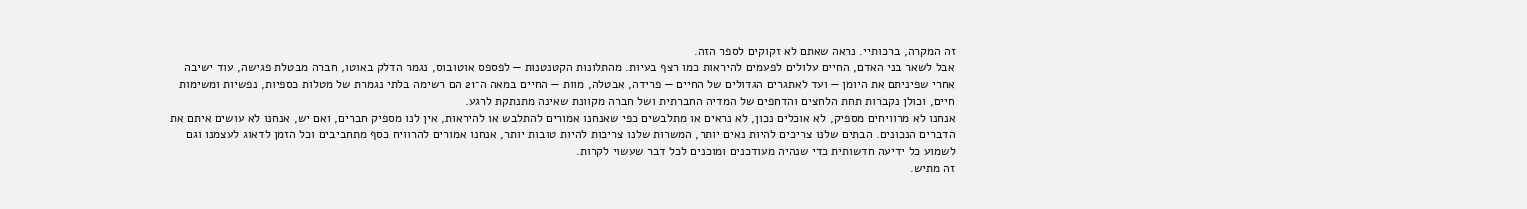זה המקרה, ברכותיי. נראה שאתם לא זקוקים לספר הזה.
אבל לשאר בני האדם, החיים עלולים לפעמים להיראות כמו רצף בעיות. מהתלונות הקטנטנות — לפספס אוטובוס, נגמר הדלק באוטו, חברה מבטלת פגישה, עוד ישיבה אחרי שפיניתם את היומן — ועד לאתגרים הגדולים של החיים — פרידה, אבטלה, מוות — החיים במאה ה־21 הם רשימה בלתי נגמרת של מטלות כספיות, נפשיות ומשימות חיים, וכולן נקברות תחת הלחצים והדחפים של המדיה החברתית ושל חברה מקוונת שאינה מתנתקת לרגע.
אנחנו לא מרוויחים מספיק, לא אוכלים נכון, לא נראים או מתלבשים כפי שאנחנו אמורים להתלבש או להיראות, אין לנו מספיק חברים, ואם יש, אנחנו לא עושים איתם את הדברים הנכונים. הבתים שלנו צריכים להיות נאים יותר, המשרות שלנו צריכות להיות טובות יותר, אנחנו אמורים להרוויח כסף מתחביבים וכל הזמן לדאוג לעצמנו וגם לשמוע כל ידיעה חדשותית כדי שנהיה מעודכנים ומוכנים לכל דבר שעשוי לקרות.
זה מתיש.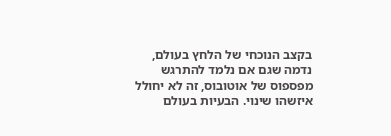בקצב הנוכחי של הלחץ בעולם, נדמה שגם אם נלמד להתרגש מפספוס של אוטובוס, זה לא יחולל איזשהו שינוי. הבעיות בעולם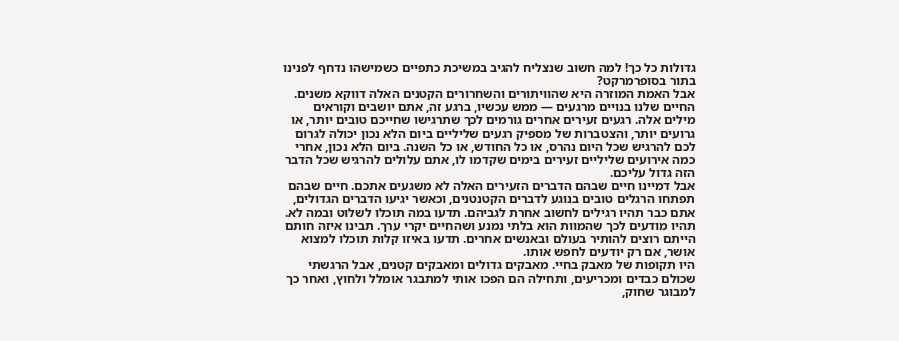גדולות כל כך! למה חשוב שנצליח להגיב במשיכת כתפיים כשמישהו נדחף לפנינו בתור בסופרמרקט?
אבל האמת המוזרה היא שהוויתורים והשחרורים הקטנים האלה דווקא משנים. החיים שלנו בנויים מרגעים — ממש עכשיו, ברגע זה, אתם יושבים וקוראים מילים אלה. רגעים זעירים אחרים גורמים לכך שתרגישו שחייכם טובים יותר, או גרועים יותר, והצטברות של מספיק רגעים שליליים ביום הלא נכון יכולה לגרום לכם להרגיש שכל היום נהרס, או כל החודש, או כל השנה. ביום הלא נכון, אחרי כמה אירועים שליליים זעירים בימים שקדמו לו, אתם עלולים להרגיש שכל הדבר הזה גדול עליכם.
אבל דמיינו חיים שבהם הדברים הזעירים האלה לא משגעים אתכם. חיים שבהם תפתחו הרגלים טובים בנוגע לדברים הקטנטנים, וכאשר יגיעו הדברים הגדולים, אתם כבר תהיו רגילים לחשוב אחרת לגביהם. תדעו במה תוכלו לשלוט ובמה לא. תהיו מודעים לכך שהמוות הוא בלתי נמנע ושהחיים יקרי ערך. תבינו איזה חותם הייתם רוצים להותיר בעולם ובאנשים אחרים. תדעו באיזו קלות תוכלו למצוא אושר, אם רק יודעים לחפש אותו.
היו תקופות של מאבק בחיי. מאבקים גדולים ומאבקים קטנים, אבל הרגשתי שכולם כבדים ומכריעים, ותחילה הם הפכו אותי למתבגר אומלל ולחוץ, ואחר כך למבוגר שחוק,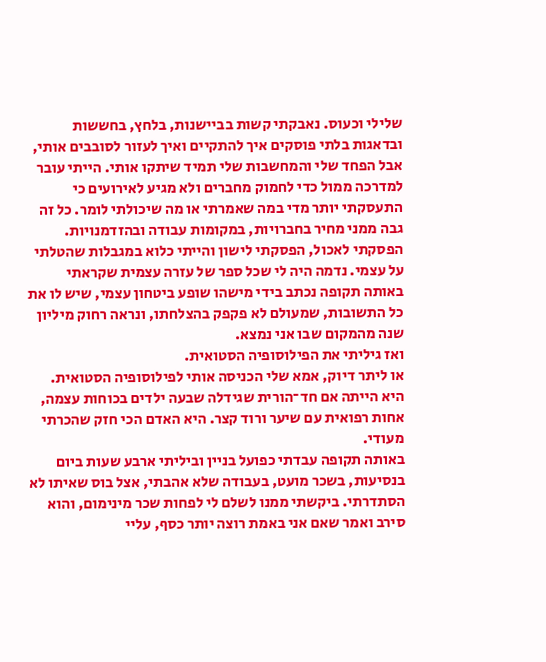שלילי וכעוס. נאבקתי קשות בביישנות, בלחץ, בחששות ובדאגות בלתי פוסקים איך להתקיים ואיך לעזור לסובבים אותי, אבל הפחד שלי והמחשבות שלי תמיד שיתקו אותי. הייתי עובר למדרכה ממול כדי לחמוק מחברים ולא מגיע לאירועים כי התעסקתי יותר מדי במה שאמרתי או מה שיכולתי לומר. כל זה גבה ממני מחיר בחברויות, במקומות עבודה ובהזדמנויות. הפסקתי לאכול, הפסקתי לישון והייתי כלוא במגבלות שהטלתי על עצמי. נדמה היה לי שכל ספר של עזרה עצמית שקראתי באותה תקופה נכתב בידי מישהו שופע ביטחון עצמי, שיש לו את כל התשובות, שמעולם לא פקפק בהצלחתו, ונראה רחוק מיליון שנה מהמקום שבו אני נמצא.
ואז גיליתי את הפילוסופיה הסטואית.
או ליתר דיוק, אמא שלי הכניסה אותי לפילוסופיה הסטואית. היא הייתה אם חד־הורית שגידלה שבעה ילדים בכוחות עצמה, אחות רפואית עם שיער ורוד קצר. היא האדם הכי חזק שהכרתי מעודי.
באותה תקופה עבדתי כפועל בניין וביליתי ארבע שעות ביום בנסיעות, בשכר מועט, בעבודה שלא אהבתי, אצל בוס שאיתו לא הסתדרתי. ביקשתי ממנו לשלם לי לפחות שכר מינימום, והוא סירב ואמר שאם אני באמת רוצה יותר כסף, עליי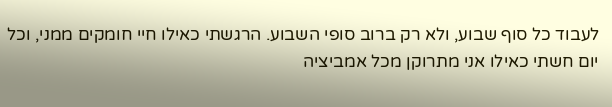לעבוד כל סוף שבוע, ולא רק ברוב סופי השבוע. הרגשתי כאילו חיי חומקים ממני, וכל יום חשתי כאילו אני מתרוקן מכל אמביציה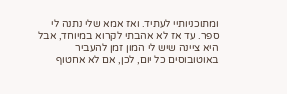ומתוכניותיי לעתיד. ואז אמא שלי נתנה לי ספר. עד אז לא אהבתי לקרוא במיוחד, אבל היא ציינה שיש לי המון זמן להעביר באוטובוסים כל יום, לכן, אם לא אחטוף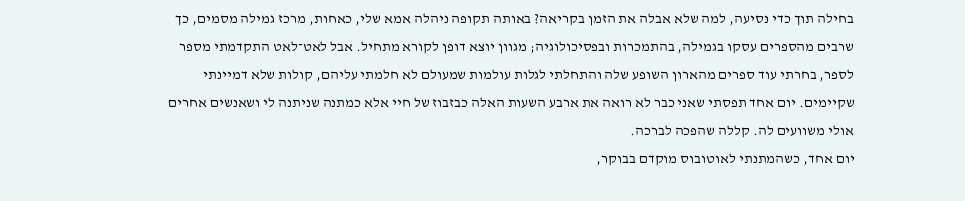בחילה תוך כדי נסיעה, למה שלא אבלה את הזמן בקריאה? באותה תקופה ניהלה אמא שלי, כאחות, מרכז גמילה מסמים, כך שרבים מהספרים עסקו בגמילה, בהתמכרות ובפסיכולוגיה; מגוון יוצא דופן לקורא מתחיל. אבל לאט־לאט התקדמתי מספר לספר, בחרתי עוד ספרים מהארון השופע שלה והתחלתי לגלות עולמות שמעולם לא חלמתי עליהם, קולות שלא דמיינתי שקיימים. יום אחד תפסתי שאני כבר לא רואה את ארבע השעות האלה כבזבוז של חיי אלא כמתנה שניתנה לי ושאנשים אחרים אולי משוועים לה. קללה שהפכה לברכה.
יום אחד, כשהמתנתי לאוטובוס מוקדם בבוקר,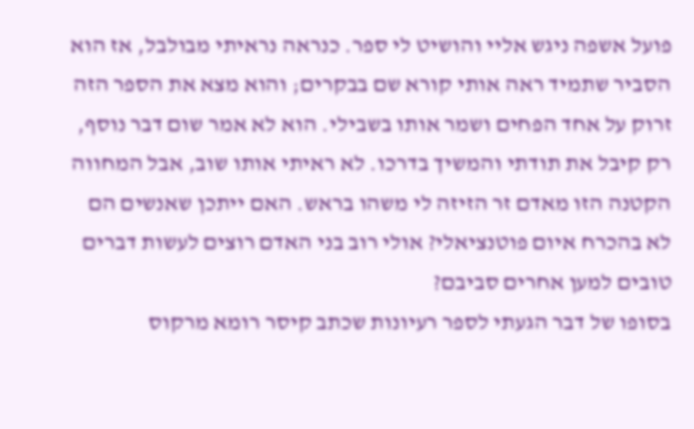פועל אשפה ניגש אליי והושיט לי ספר. כנראה נראיתי מבולבל, אז הוא הסביר שתמיד ראה אותי קורא שם בבקרים; והוא מצא את הספר הזה זרוק על אחד הפחים ושמר אותו בשבילי. הוא לא אמר שום דבר נוסף, רק קיבל את תודתי והמשיך בדרכו. לא ראיתי אותו שוב, אבל המחווה הקטנה הזו מאדם זר הזיזה לי משהו בראש. האם ייתכן שאנשים הם לא בהכרח איום פוטנציאלי? אולי רוב בני האדם רוצים לעשות דברים טובים למען אחרים סביבם?
בסופו של דבר הגעתי לספר רעיונות שכתב קיסר רומא מרקוס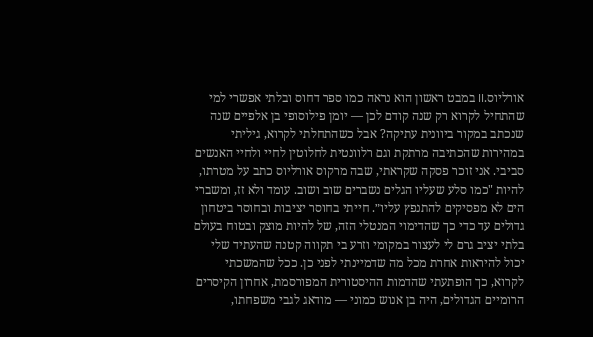אורליוס.II במבט ראשון הוא נראה כמו ספר דחוס ובלתי אפשרי למי שהתחיל לקרוא רק שנה קודם לכן — יומן פילוסופי בן אלפיים שנה שנכתב במקור ביוונית עתיקה? אבל כשהתחלתי לקרוא, גיליתי במהירות שהכתיבה מרתקת וגם רלוונטית לחלוטין לחיי ולחיי האנשים סביבי. אני זוכר פסקה שקראתי, שבה מרקוס אורליוס כתב על מטרתו, להיות "כמו סלע שעליו הגלים נשברים שוב ושוב. עומד ולא זז, ומשברי הים לא מפסיקים להתנפץ עליו״. חייתי בחוסר יציבות ובחוסר ביטחון גדולים עד כדי כך שהדימוי המנטלי הזה, של להיות מוצק ובטוח בעולם בלתי יציב גרם לי לעצור במקומי וזרע בי תקווה קטנה שהעתיד שלי יכול להיראות אחרת מכל מה שדמיינתי לפני כן. ככל שהמשכתי לקרוא, כך הופתעתי שהדמות ההיסטורית המפורסמת, אחרון הקיסרים הרומיים הגדולים, היה בן אנוש כמוני — מודאג לגבי משפחתו,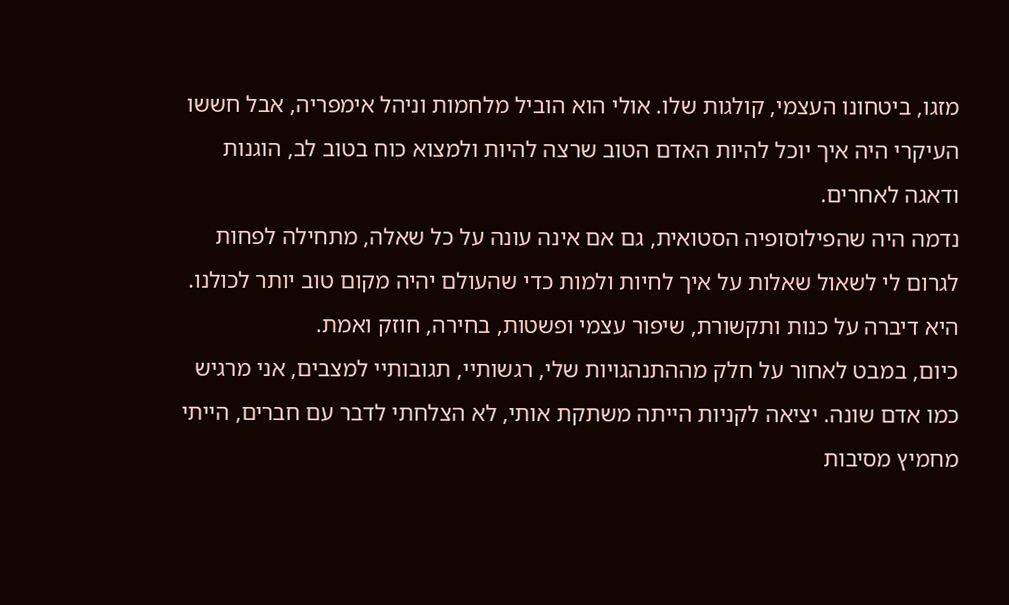מזגו, ביטחונו העצמי, קולגות שלו. אולי הוא הוביל מלחמות וניהל אימפריה, אבל חששו העיקרי היה איך יוכל להיות האדם הטוב שרצה להיות ולמצוא כוח בטוב לב, הוגנות ודאגה לאחרים.
נדמה היה שהפילוסופיה הסטואית, גם אם אינה עונה על כל שאלה, מתחילה לפחות לגרום לי לשאול שאלות על איך לחיות ולמות כדי שהעולם יהיה מקום טוב יותר לכולנו. היא דיברה על כנות ותקשורת, שיפור עצמי ופשטות, בחירה, חוזק ואמת.
כיום, במבט לאחור על חלק מההתנהגויות שלי, רגשותיי, תגובותיי למצבים, אני מרגיש כמו אדם שונה. יציאה לקניות הייתה משתקת אותי, לא הצלחתי לדבר עם חברים, הייתי מחמיץ מסיבות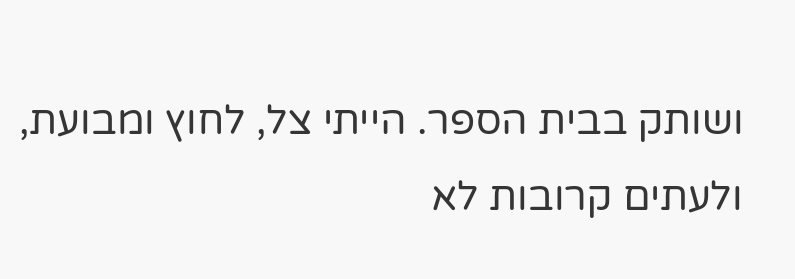ושותק בבית הספר. הייתי צל, לחוץ ומבועת, ולעתים קרובות לא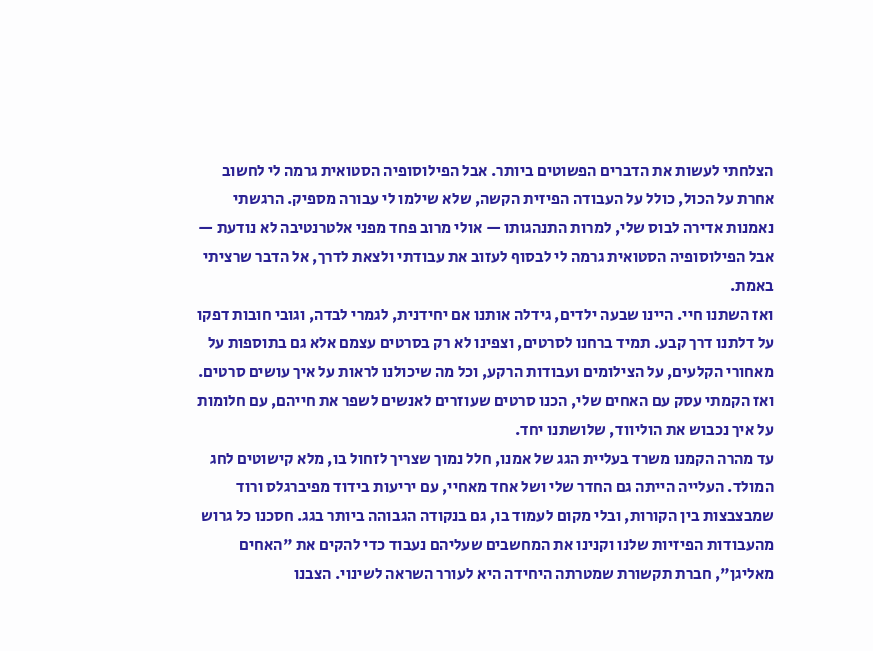הצלחתי לעשות את הדברים הפשוטים ביותר. אבל הפילוסופיה הסטואית גרמה לי לחשוב אחרת על הכול, כולל על העבודה הפיזית הקשה, שלא שילמו לי עבורה מספיק. הרגשתי נאמנות אדירה לבוס שלי, למרות התנהגותו — אולי מרוב פחד מפני אלטרנטיבה לא נודעת — אבל הפילוסופיה הסטואית גרמה לי לבסוף לעזוב את עבודתי ולצאת לדרך, אל הדבר שרציתי באמת.
ואז השתנו חיי. היינו שבעה ילדים, גידלה אותנו אם יחידנית, לגמרי לבדה, וגובי חובות דפקו על דלתנו דרך קבע. תמיד ברחנו לסרטים, וצפינו לא רק בסרטים עצמם אלא גם בתוספות על מאחורי הקלעים, על הצילומים ועבודות הרקע, וכל מה שיכולנו לראות על איך עושים סרטים. ואז הקמתי עסק עם האחים שלי, הכנו סרטים שעוזרים לאנשים לשפר את חייהם, עם חלומות על איך נכבוש את הוליווד, שלושתנו יחד.
עד מהרה הקמנו משרד בעליית הגג של אמנו, חלל נמוך שצריך לזחול בו, מלא קישוטים לחג המולד. העלייה הייתה גם החדר שלי ושל אחד מאחיי, עם יריעות בידוד מפיברגלס ורוד שמבצבצות בין הקורות, ובלי מקום לעמוד בו, גם בנקודה הגבוהה ביותר בגג. חסכנו כל גרוש מהעבודות הפיזיות שלנו וקנינו את המחשבים שעליהם נעבוד כדי להקים את "האחים מאליגן", חברת תקשורת שמטרתה היחידה היא לעורר השראה לשינוי. הצבנו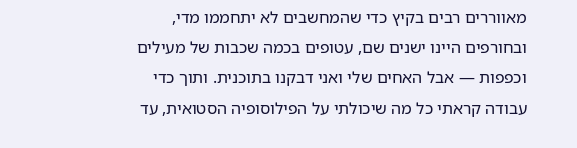מאווררים רבים בקיץ כדי שהמחשבים לא יתחממו מדי, ובחורפים היינו ישנים שם, עטופים בכמה שכבות של מעילים וכפפות — אבל האחים שלי ואני דבקנו בתוכנית. ותוך כדי עבודה קראתי כל מה שיכולתי על הפילוסופיה הסטואית, עד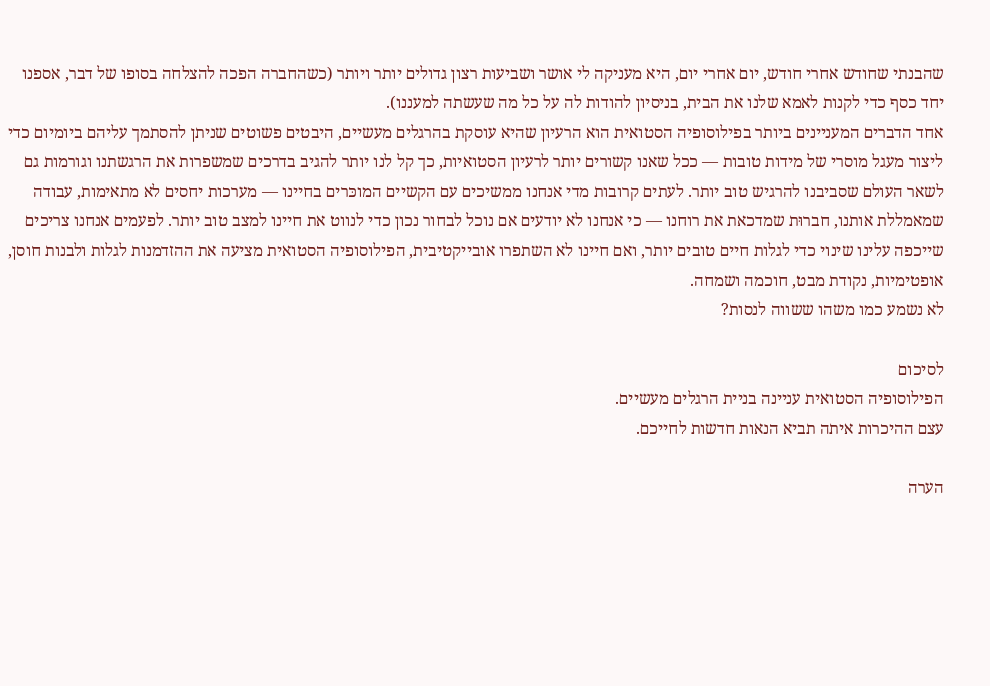שהבנתי שחודש אחרי חודש, יום אחרי יום, היא מעניקה לי אושר ושביעות רצון גדולים יותר ויותר (כשהחברה הפכה להצלחה בסופו של דבר, אספנו יחד כסף כדי לקנות לאמא שלנו את הבית, בניסיון להודות לה על כל מה שעשתה למעננו).
אחד הדברים המעניינים ביותר בפילוסופיה הסטואית הוא הרעיון שהיא עוסקת בהרגלים מעשיים, היבטים פשוטים שניתן להסתמך עליהם ביומיום כדי ליצור מעגל מוסרי של מידות טובות — ככל שאנו קשורים יותר לרעיון הסטואיות, כך קל לנו יותר להגיב בדרכים שמשפרות את הרגשתנו וגורמות גם לשאר העולם שסביבנו להרגיש טוב יותר. לעתים קרובות מדי אנחנו ממשיכים עם הקשיים המוכּרים בחיינו — מערכות יחסים לא מתאימות, עבודה שמאמללת אותנו, חברוּת שמדכאת את רוחנו — כי אנחנו לא יודעים אם נוכל לבחור נכון כדי לנווט את חיינו למצב טוב יותר. לפעמים אנחנו צריכים שייכפה עלינו שינוי כדי לגלות חיים טובים יותר, ואם חיינו לא השתפרו אובייקטיבית, הפילוסופיה הסטואית מציעה את ההזדמנות לגלות ולבנות חוסן, אופטימיות, נקודת מבט, חוכמה ושמחה.
לא נשמע כמו משהו ששווה לנסות?

לסיכום
הפילוסופיה הסטואית עניינה בניית הרגלים מעשיים.
עצם ההיכרות איתה תביא הנאות חדשות לחייכם.

הערה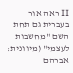II ראה אור בעברית גם תחת השם "מחשבות לעצמי" (מיוונית: אברהם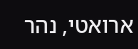ארואטי, נהר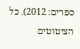ספרים: 2012). כל הציטוטים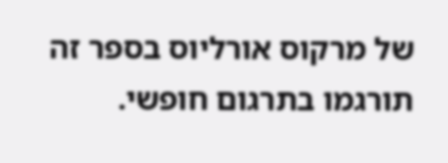של מרקוס אורליוס בספר זה תורגמו בתרגום חופשי.